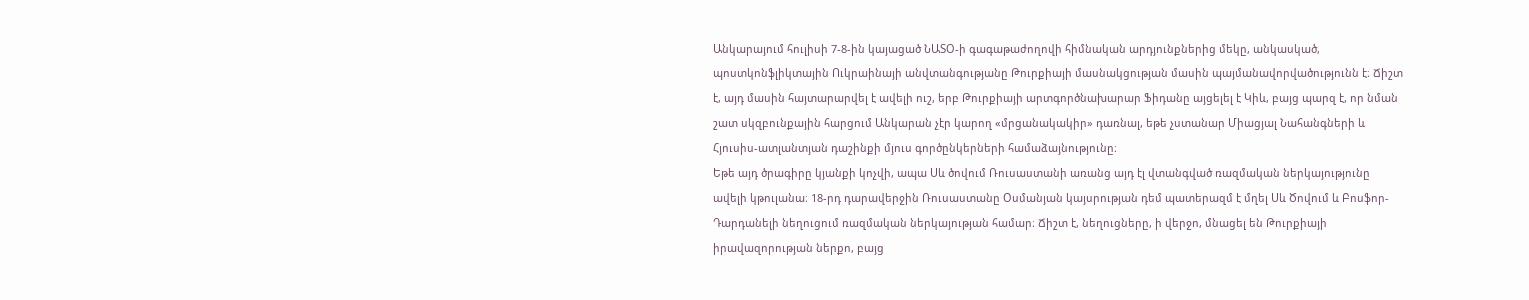Անկարայում հուլիսի 7-8-ին կայացած ՆԱՏՕ-ի գագաթաժողովի հիմնական արդյունքներից մեկը, անկասկած, պոստկոնֆլիկտային Ուկրաինայի անվտանգությանը Թուրքիայի մասնակցության մասին պայմանավորվածությունն է։ Ճիշտ է, այդ մասին հայտարարվել է ավելի ուշ, երբ Թուրքիայի արտգործնախարար Ֆիդանը այցելել է Կիև, բայց պարզ է, որ նման շատ սկզբունքային հարցում Անկարան չէր կարող «մրցանակակիր» դառնալ, եթե չստանար Միացյալ Նահանգների և Հյուսիս-ատլանտյան դաշինքի մյուս գործընկերների համաձայնությունը։
Եթե այդ ծրագիրը կյանքի կոչվի, ապա Սև ծովում Ռուսաստանի առանց այդ էլ վտանգված ռազմական ներկայությունը ավելի կթուլանա։ 18-րդ դարավերջին Ռուսաստանը Օսմանյան կայսրության դեմ պատերազմ է մղել Սև Ծովում և Բոսֆոր-Դարդանելի նեղուցում ռազմական ներկայության համար։ Ճիշտ է, նեղուցները, ի վերջո, մնացել են Թուրքիայի իրավազորության ներքո, բայց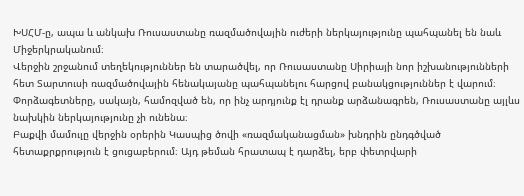ԽՍՀՄ-ը, ապա և անկախ Ռուսաստանը ռազմածովային ուժերի ներկայությունը պահպանել են նաև Միջերկրականում։
Վերջին շրջանում տեղեկություններ են տարածվել, որ Ռուսաստանը Սիրիայի նոր իշխանությունների հետ Տարտուսի ռազմածովային հենակայանը պահպանելու հարցով բանակցություններ է վարում։ Փորձագետները, սակայն, համոզված են, որ ինչ արդյունք էլ դրանք արձանագրեն, Ռուսաստանը այլևս նախկին ներկայությունը չի ունենա։
Բաքվի մամուլը վերջին օրերին Կասպից ծովի «ռազմականացման» խնդրին ընդգծված հետաքրքրություն է ցուցաբերում։ Այդ թեման հրատապ է դարձել, երբ փետրվարի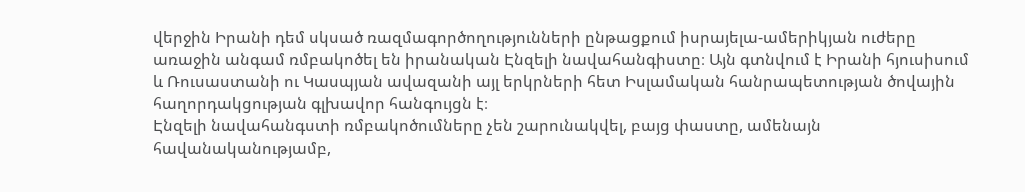վերջին Իրանի դեմ սկսած ռազմագործողությունների ընթացքում իսրայելա-ամերիկյան ուժերը առաջին անգամ ռմբակոծել են իրանական Էնզելի նավահանգիստը։ Այն գտնվում է Իրանի հյուսիսում և Ռուսաստանի ու Կասպյան ավազանի այլ երկրների հետ Իսլամական հանրապետության ծովային հաղորդակցության գլխավոր հանգույցն է։
Էնզելի նավահանգստի ռմբակոծումները չեն շարունակվել, բայց փաստը, ամենայն հավանականությամբ,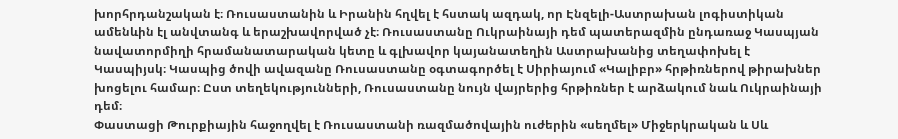խորհրդանշական է։ Ռուսաստանին և Իրանին հղվել է հստակ ազդակ, որ Էնզելի-Աստրախան լոգիստիկան ամենևին էլ անվտանգ և երաշխավորված չէ։ Ռուսաստանը Ուկրաինայի դեմ պատերազմին ընդառաջ Կասպյան նավատորմիղի հրամանատարական կետը և գլխավոր կայանատեղին Աստրախանից տեղափոխել է Կասպիյսկ։ Կասպից ծովի ավազանը Ռուսաստանը օգտագործել է Սիրիայում «Կալիբր» հրթիռներով թիրախներ խոցելու համար։ Ըստ տեղեկությունների, Ռուսաստանը նույն վայրերից հրթիռներ է արձակում նաև Ուկրաինայի դեմ։
Փաստացի Թուրքիային հաջողվել է Ռուսաստանի ռազմածովային ուժերին «սեղմել» Միջերկրական և Սև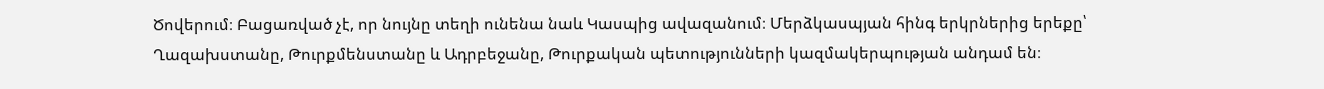Ծովերում։ Բացառված չէ, որ նույնը տեղի ունենա նաև Կասպից ավազանում։ Մերձկասպյան հինգ երկրներից երեքը՝ Ղազախստանը, Թուրքմենստանը և Ադրբեջանը, Թուրքական պետությունների կազմակերպության անդամ են։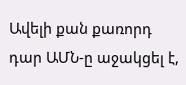Ավելի քան քառորդ դար ԱՄՆ-ը աջակցել է,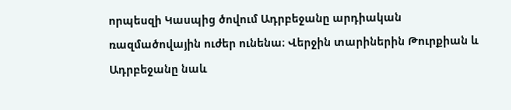որպեսզի Կասպից ծովում Ադրբեջանը արդիական ռազմածովային ուժեր ունենա։ Վերջին տարիներին Թուրքիան և Ադրբեջանը նաև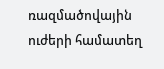ռազմածովային ուժերի համատեղ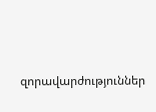զորավարժություններ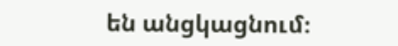են անցկացնում։